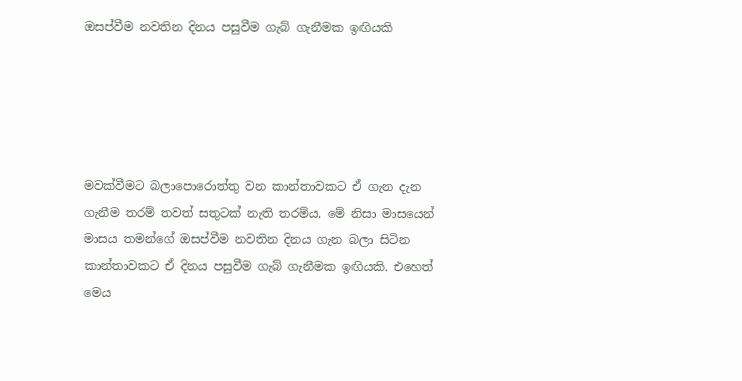ඔසප්වීම නවතින දිනය පසුවීම ගැබ් ගැනීමක ඉඟියකි





මවක්වීමට බලාපොරොත්තු වන කාන්තාවකට ඒ ගැන දැන ගැනීම තරම් තවත් සතුටක් නැති තරම්ය. මේ නිසා මාසයෙන් මාසය තමන්ගේ ඔසප්වීම නවතින දිනය ගැන බලා සිටින කාන්තාවකට ඒ දිනය පසුවීම ගැබ් ගැනීමක ඉඟියකි. එහෙත් මෙය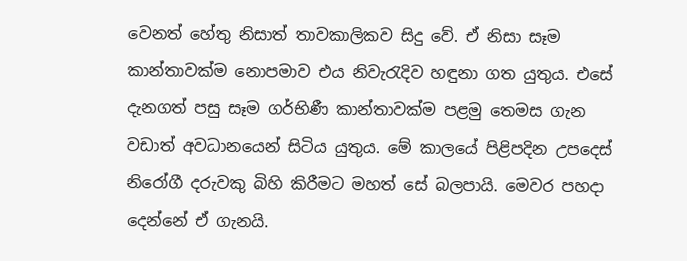වෙනත් හේතු නිසාත් තාවකාලිකව සිදු වේ. ඒ නිසා සෑම කාන්තාවක්ම නොපමාව එය නිවැරැදිව හඳුනා ගත යුතුය. එසේ දැනගත් පසු සෑම ගර්භිණී කාන්තාවක්ම පළමු තෙමස ගැන වඩාත් අවධානයෙන් සිටිය යුතුය. මේ කාලයේ පිළිපදින උපදෙස් නිරෝගී දරුවකු බිහි කිරීමට මහත් සේ බලපායි. මෙවර පහදා දෙන්නේ ඒ ගැනයි.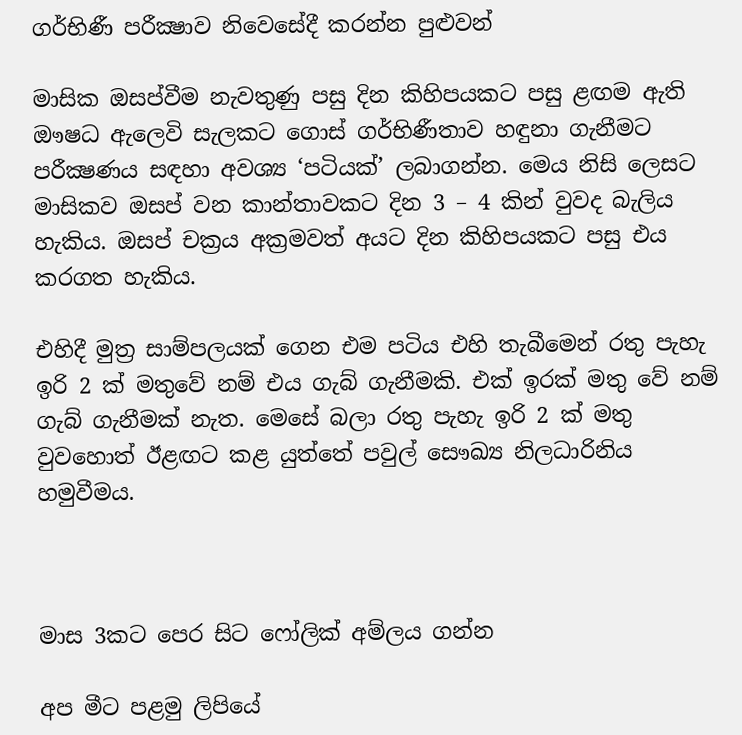ගර්භිණී පරීක්‍ෂාව නිවෙසේදී කරන්න පුළුවන්

මාසික ඔසප්වීම නැවතුණු පසු දින කිහිපයකට පසු ළඟම ඇති ඖෂධ ඇලෙවි සැලකට ගොස් ගර්භිණීතාව හඳුනා ගැනීමට පරීක්‍ෂණය සඳහා අවශ්‍ය ‘පටියක්’ ලබාගන්න. මෙය නිසි ලෙසට මාසිකව ඔසප් වන කාන්තාවකට දින 3 – 4 කින් වුවද බැලිය හැකිය. ඔසප් චක්‍රය අක්‍රමවත් අයට දින කිහිපයකට පසු එය කරගත හැකිය.

එහිදී මුත්‍ර සාම්පලයක් ගෙන එම පටිය එහි තැබීමෙන් රතු පැහැ ඉරි 2 ක් මතුවේ නම් එය ගැබ් ගැනීමකි. එක් ඉරක් මතු වේ නම් ගැබ් ගැනීමක් නැත. මෙසේ බලා රතු පැහැ ඉරි 2 ක් මතු වුවහොත් ඊළඟට කළ යුත්තේ පවුල් සෞඛ්‍ය නිලධාරිනිය හමුවීමය.



මාස 3කට පෙර සිට ෆෝලික් අම්ලය ගන්න

අප මීට පළමු ලිපියේ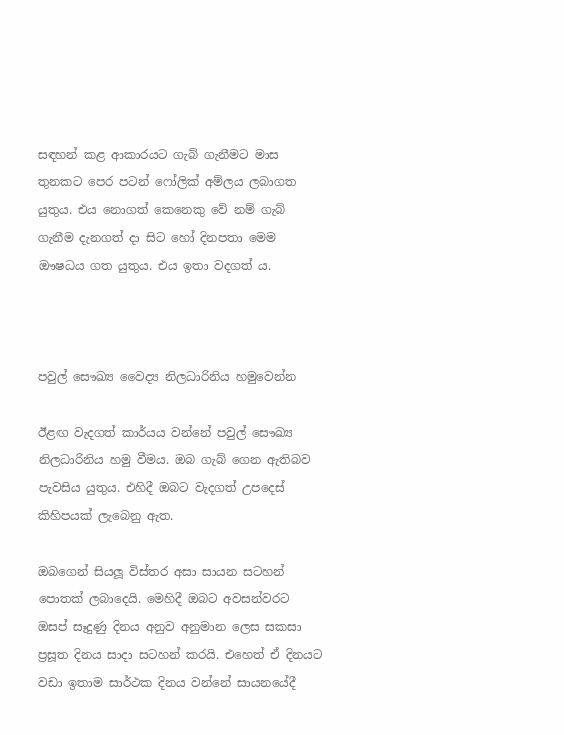සඳහන් කළ ආකාරයට ගැබ් ගැනීමට මාස තුනකට පෙර පටන් ෆෝලික් අම්ලය ලබාගත යුතුය. එය නොගත් කෙනෙකු වේ නම් ගැබ් ගැනීම දැනගත් දා සිට හෝ දිනපතා මෙම ඖෂධය ගත යුතුය. එය ඉතා වදගත් ය.



පවුල් සෞඛ්‍ය වෛද්‍ය නිලධාරිනිය හමුවෙන්න

ඊළඟ වැදගත් කාර්යය වන්නේ පවුල් සෞඛ්‍ය නිලධාරිනිය හමු වීමය. ඔබ ගැබ් ගෙන ඇතිබව පැවසිය යුතුය. එහිදී ඔබට වැදගත් උපදෙස් කිහිපයක් ලැබෙනු ඇත.

ඔබගෙන් සියලූ විස්තර අසා සායන සටහන් පොතක් ලබාදෙයි. මෙහිදී ඔබට අවසන්වරට ඔසප් සෑදුණු දිනය අනුව අනුමාන ලෙස සකසා ප්‍රසූත දිනය සාදා සටහන් කරයි. එහෙත් ඒ දිනයට වඩා ඉතාම සාර්ථක දිනය වන්නේ සායනයේදී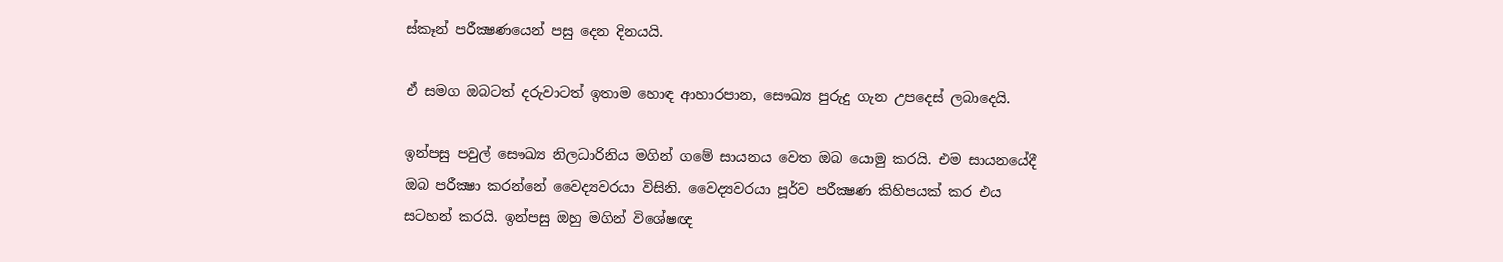ස්කෑන් පරීක්‍ෂණයෙන් පසු දෙන දිනයයි.

ඒ සමග ඔබටත් දරුවාටත් ඉතාම හොඳ ආහාරපාන, සෞඛ්‍ය පුරුදු ගැන උපදෙස් ලබාදෙයි.

ඉන්පසු පවුල් සෞඛ්‍ය නිලධාරිනිය මගින් ගමේ සායනය වෙත ඔබ යොමු කරයි. එම සායනයේදී ඔබ පරීක්‍ෂා කරන්නේ වෛද්‍යවරයා විසිනි. වෛද්‍යවරයා පූර්ව පරීක්‍ෂණ කිහිපයක් කර එය සටහන් කරයි. ඉන්පසු ඔහු මගින් විශේෂඥ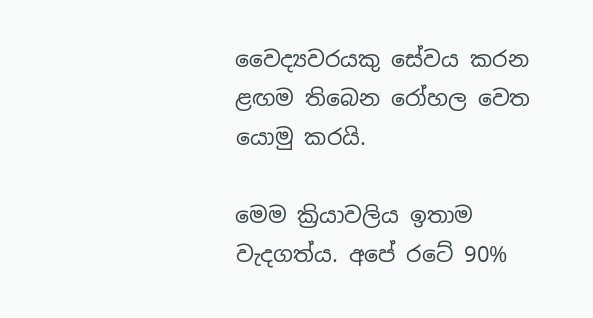වෛද්‍යවරයකු සේවය කරන ළඟම තිබෙන රෝහල වෙත යොමු කරයි.

මෙම ක්‍රියාවලිය ඉතාම වැදගත්ය. අපේ රටේ 90%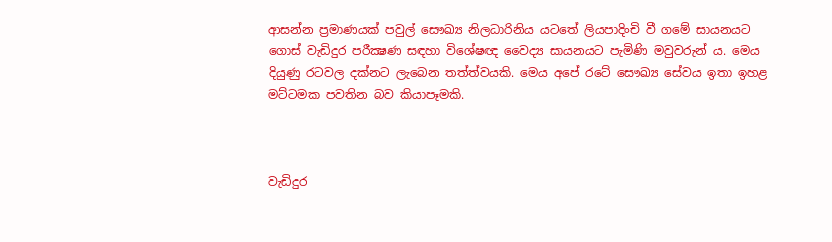ආසන්න ප්‍රමාණයක් පවුල් සෞඛ්‍ය නිලධාරිනිය යටතේ ලියපාදිංචි වී ගමේ සායනයට ගොස් වැඩිදුර පරීක්‍ෂණ සඳහා විශේෂඥ වෛද්‍ය සායනයට පැමිණි මවුවරුන් ය. මෙය දියුණු රටවල දක්නට ලැබෙන තත්ත්වයකි. මෙය අපේ රටේ සෞඛ්‍ය සේවය ඉතා ඉහළ මට්ටමක පවතින බව කියාපෑමකි.



වැඩිදුර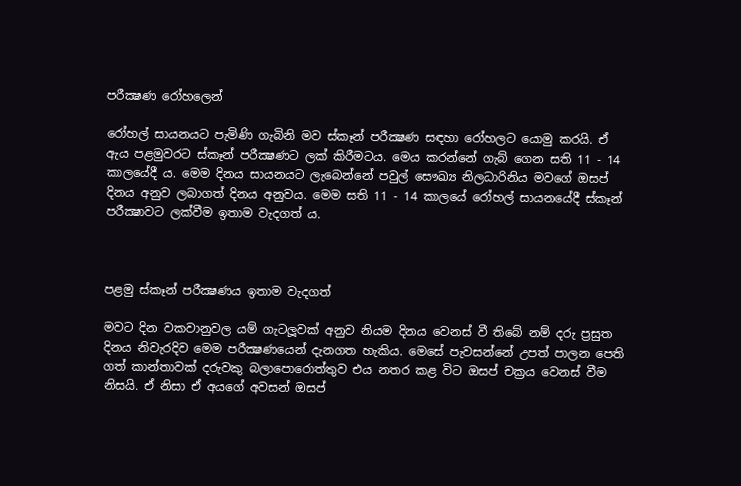පරීක්‍ෂණ රෝහලෙන්

රෝහල් සායනයට පැමිණි ගැබිනි මව ස්කෑන් පරීක්‍ෂණ සඳහා රෝහලට යොමු කරයි. ඒ ඇය පළමුවරට ස්කෑන් පරීක්‍ෂණට ලක් කිරීමටය. මෙය කරන්නේ ගැබ් ගෙන සති 11 - 14 කාලයේදී ය. මෙම දිනය සායනයට ලැබෙන්නේ පවුල් සෞඛ්‍ය නිලධාරිනිය මවගේ ඔසප් දිනය අනුව ලබාගත් දිනය අනුවය. මෙම සති 11 - 14 කාලයේ රෝහල් සායනයේදී ස්කෑන් පරීක්‍ෂාවට ලක්වීම ඉතාම වැදගත් ය.



පළමු ස්කෑන් පරීක්‍ෂණය ඉතාම වැදගත්

මවට දින වකවානුවල යම් ගැටලූවක් අනුව නියම දිනය වෙනස් වී තිබේ නම් දරු ප්‍රසුත දිනය නිවැරදිව මෙම පරීක්‍ෂණයෙන් දැනගත හැකිය. මෙසේ පැවසන්නේ උපත් පාලන පෙති ගත් කාන්තාවක් දරුවකු බලාපොරොත්තුව එය නතර කළ විට ඔසප් චක්‍රය වෙනස් වීම නිසයි. ඒ නිසා ඒ අයගේ අවසන් ඔසප්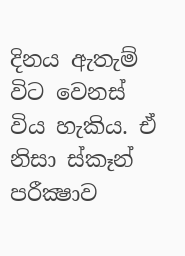දිනය ඇතැම් විට වෙනස් විය හැකිය. ඒ නිසා ස්කෑන් පරීක්‍ෂාව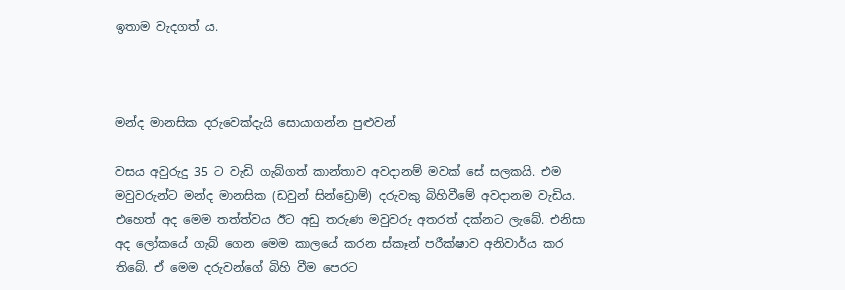ඉතාම වැදගත් ය.



මන්ද මානසික දරුවෙක්දැයි සොයාගන්න පුළුවන්

වසය අවුරුදු 35 ට වැඩි ගැබ්ගත් කාන්තාව අවදානම් මවක් සේ සලකයි. එම මවුවරුන්ට මන්ද මානසික (ඩවුන් සින්ඩ්‍රොම්) දරුවකු බිහිවීමේ අවදානම වැඩිය. එහෙත් අද මෙම තත්ත්වය ඊට අඩු තරුණ මවුවරු අතරත් දක්නට ලැබේ. එනිසා අද ලෝකයේ ගැබ් ගෙන මෙම කාලයේ කරන ස්කෑන් පරීක්ෂාව අනිවාර්ය කර තිබේ. ඒ මෙම දරුවන්ගේ බිහි වීම පෙරට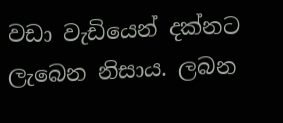වඩා වැඩියෙන් දක්නට ලැබෙන නිසාය. ලබන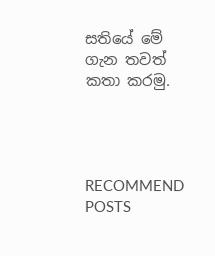සතියේ මේ ගැන තවත් කතා කරමු.




RECOMMEND POSTS